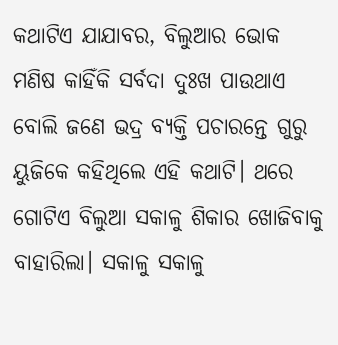କଥାଟିଏ ଯାଯାବର, ବିଲୁଆର ଭୋକ
ମଣିଷ କାହିଁକି ସର୍ବଦା ଦୁଃଖ ପାଉଥାଏ ବୋଲି ଜଣେ ଭଦ୍ର ବ୍ୟକ୍ତି ପଚାରନ୍ତେ ଗୁରୁ ୟୁଜିକେ କହିଥିଲେ ଏହି କଥାଟି। ଥରେ ଗୋଟିଏ ବିଲୁଆ ସକାଳୁ ଶିକାର ଖୋଜିବାକୁ ବାହାରିଲା। ସକାଳୁ ସକାଳୁ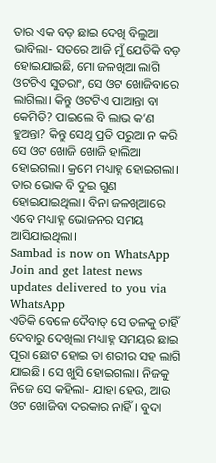ତାର ଏକ ବଡ଼ ଛାଇ ଦେଖି ବିଲୁଆ ଭାବିଲା- ସତରେ ଆଜି ମୁଁ ଯେତିକି ବଡ଼ ହୋଇଯାଇଛି, ମୋ ଜଳଖିଆ ଲାଗି ଓଟଟିଏ ସୁତରାଂ, ସେ ଓଟ ଖୋଜିବାରେ ଲାଗିଲା। କିନ୍ତୁ ଓଟଟିଏ ପାଆନ୍ତା ବା କେମିତି? ପାଇଲେ ବି ଲାଭ କ’ଣ ହୁଅନ୍ତା? କିନ୍ତୁ ସେଥି ପ୍ରତି ପରୁଆ ନ କରି ସେ ଓଟ ଖୋଜି ଖୋଜି ହାଲିଆ ହୋଇଗଲା। କ୍ରମେ ମଧ୍ୟାହ୍ନ ହୋଇଗଲା। ତାର ଭୋକ ବି ଦୁଇ ଗୁଣ ହୋଇଯାଇଥିଲା। ବିନା ଜଳଖିଆରେ ଏବେ ମଧ୍ୟାହ୍ନ ଭୋଜନର ସମୟ ଆସିଯାଇଥିଲା।
Sambad is now on WhatsApp
Join and get latest news updates delivered to you via WhatsApp
ଏତିକି ବେଳେ ଦୈବାତ୍ ସେ ତଳକୁ ଚାହିଁ ଦେବାରୁ ଦେଖିଲା ମଧ୍ୟାହ୍ନ ସମୟର ଛାଇ ପୂରା ଛୋଟ ହୋଇ ତା ଶରୀର ସହ ଲାଗି ଯାଇଛି। ସେ ଖୁସି ହୋଇଗଲା। ନିଜକୁ ନିଜେ ସେ କହିଲା- ଯାହା ହେଉ, ଆଉ ଓଟ ଖୋଜିବା ଦରକାର ନାହିଁ। ବୁଦା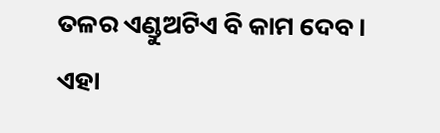ତଳର ଏଣ୍ଡୁଅଟିଏ ବି କାମ ଦେବ। ଏହା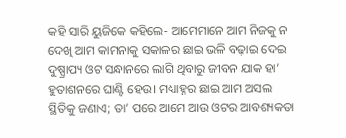କହି ସାରି ୟୁଜିକେ କହିଲେ- ଆମେମାନେ ଆମ ନିଜକୁ ନ ଦେଖି ଆମ କାମନାକୁ ସକାଳର ଛାଇ ଭଳି ବଢ଼ାଇ ଦେଇ ଦୁଷ୍ପ୍ରାପ୍ୟ ଓଟ ସନ୍ଧାନରେ ଲାଗି ଥିବାରୁ ଜୀବନ ଯାକ ହା’ ହୁତାଶନରେ ଘାଣ୍ଟି ହେଉ। ମଧ୍ୟାହ୍ନର ଛାଇ ଆମ ଅସଲ ସ୍ଥିତିକୁ ଜଣାଏ; ତା’ ପରେ ଆମେ ଆଉ ଓଟର ଆବଶ୍ୟକତା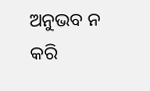ଅନୁଭବ ନ କରି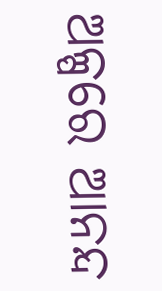ଅଳ୍ପରେ ଆନନ୍ଦ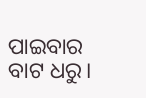ପାଇବାର ବାଟ ଧରୁ।